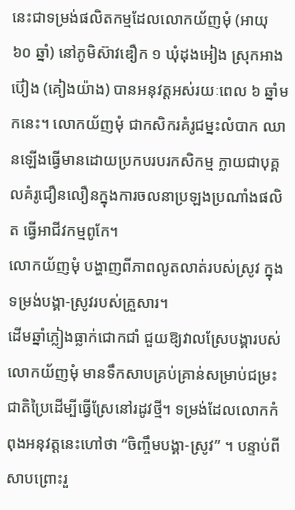នេះជាទម្រង់ផលិតកម្មដែលលោកយ័ញមុំ (អាយុ ៦០ ឆ្នាំ) នៅភូមិស៊ាវឌឿក ១ ឃុំដុងអៀង ស្រុកអាងប៊ៀង (គៀងយ៉ាង) បានអនុវត្តអស់រយៈពេល ៦ ឆ្នាំមកនេះ។ លោកយ័ញមុំ ជាកសិករគំរូជម្នះលំបាក ឈានឡើងធ្វើមានដោយប្រកបរបរកសិកម្ម ក្លាយជាបុគ្គលគំរូជឿនលឿនក្នុងការចលនាប្រឡងប្រណាំងផលិត ធ្វើអាជីវកម្មពូកែ។
លោកយ័ញមុំ បង្ហាញពីភាពលូតលាត់របស់ស្រូវ ក្នុងទម្រង់បង្គា-ស្រូវរបស់គ្រួសារ។
ដើមឆ្នាំភ្លៀងធ្លាក់ជោកជាំ ជួយឱ្យវាលស្រែបង្គារបស់លោកយ័ញមុំ មានទឹកសាបគ្រប់គ្រាន់សម្រាប់ជម្រះជាតិប្រៃដើម្បីធ្វើស្រែនៅរដូវថ្មី។ ទម្រង់ដែលលោកកំពុងអនុវត្តនេះហៅថា “ចិញ្ចឹមបង្គា-ស្រូវ” ។ បន្ទាប់ពីសាបព្រោះរួ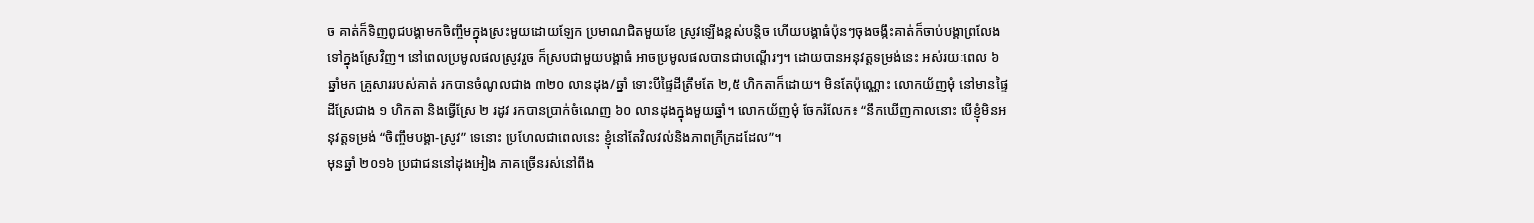ច គាត់ក៏ទិញពូជបង្គាមកចិញ្ចឹមក្នុងស្រះមួយដោយឡែក ប្រមាណជិតមួយខែ ស្រូវឡើងខ្ពស់បន្តិច ហើយបង្គាធំប៉ុនៗចុងចង្កឹះគាត់ក៏ចាប់បង្គាព្រលែងទៅក្នុងស្រែវិញ។ នៅពេលប្រមូលផលស្រូវរួច ក៏ស្របជាមួយបង្គាធំ អាចប្រមូលផលបានជាបណ្តើរៗ។ ដោយបានអនុវត្តទម្រង់នេះ អស់រយៈពេល ៦ ឆ្នាំមក គ្រួសាររបស់គាត់ រកបានចំណូលជាង ៣២០ លានដុង/ឆ្នាំ ទោះបីផ្ទៃដីត្រឹមតែ ២,៥ ហិកតាក៏ដោយ។ មិនតែប៉ុណ្ណោះ លោកយ័ញមុំ នៅមានផ្ទៃដីស្រែជាង ១ ហិកតា និងធ្វើស្រែ ២ រដូវ រកបានប្រាក់ចំណេញ ៦០ លានដុងក្នុងមួយឆ្នាំ។ លោកយ័ញមុំ ចែករំលែក៖ “នឹកឃើញកាលនោះ បើខ្ញុំមិនអនុវត្តទម្រង់ “ចិញ្ចឹមបង្គា-ស្រូវ” ទេនោះ ប្រហែលជាពេលនេះ ខ្ញុំនៅតែវិលវល់និងភាពក្រីក្រដដែល”។
មុនឆ្នាំ ២០១៦ ប្រជាជននៅដុងអៀង ភាគច្រើនរស់នៅពឹង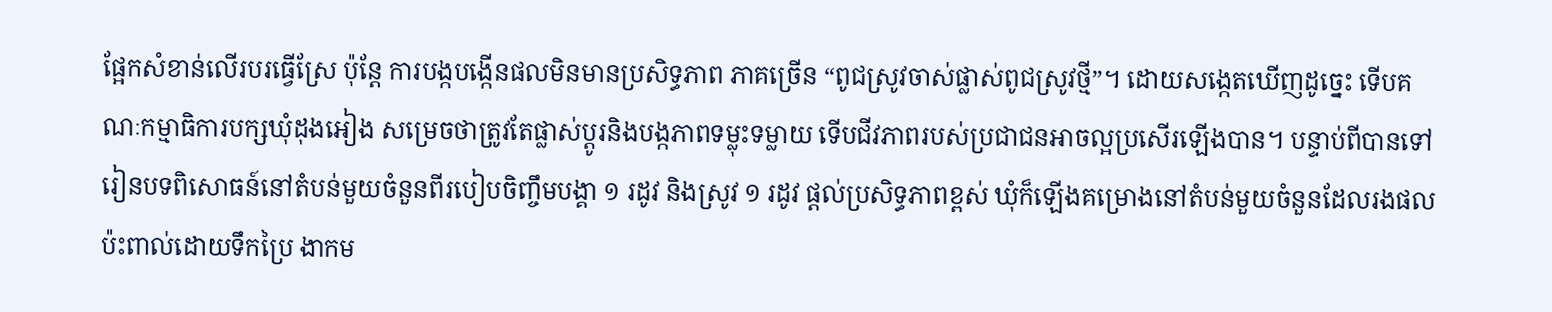ផ្អែកសំខាន់លើរបរធ្វើស្រែ ប៉ុន្តែ ការបង្កបង្កើនផលមិនមានប្រសិទ្ធភាព ភាគច្រើន “ពូជស្រូវចាស់ផ្លាស់ពូជស្រូវថ្មី”។ ដោយសង្កេតឃើញដូច្នេះ ទើបគណៈកម្មាធិការបក្សឃុំដុងអៀង សម្រេចថាត្រូវតែផ្លាស់ប្តូរនិងបង្កភាពទម្លុះទម្លាយ ទើបជីវភាពរបស់ប្រជាជនអាចល្អប្រសើរឡើងបាន។ បន្ទាប់ពីបានទៅរៀនបទពិសោធន៍នៅតំបន់មួយចំនួនពីរបៀបចិញ្ចឹមបង្គា ១ រដូវ និងស្រូវ ១ រដូវ ផ្តល់ប្រសិទ្ធភាពខ្ពស់ ឃុំក៏ឡើងគម្រោងនៅតំបន់មួយចំនួនដែលរងផលប៉ះពាល់ដោយទឹកប្រៃ ងាកម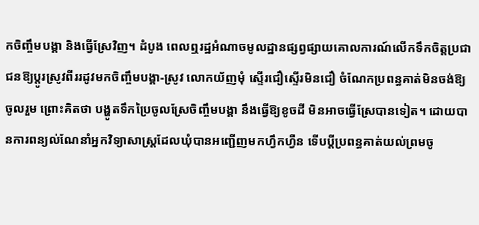កចិញ្ចឹមបង្គា និងធ្វើស្រែវិញ។ ដំបូង ពេលឮរដ្ឋអំណាចមូលដ្ឋានផ្សព្វផ្សាយគោលការណ៍លើកទឹកចិត្តប្រជាជនឱ្យប្តូរស្រូវពីររដូវមកចិញ្ចឹមបង្គា-ស្រូវ លោកយ័ញមុំ ស្ទើរជឿស្ទើរមិនជឿ ចំណែកប្រពន្ធគាត់មិនចង់ឱ្យចូលរួម ព្រោះគិតថា បង្ហូតទឹកប្រៃចូលស្រែចិញ្ចឹមបង្គា នឹងធ្វើឱ្យខូចដី មិនអាចធ្វើស្រែបានទៀត។ ដោយបានការពន្យល់ណែនាំអ្នកវិទ្យាសាស្ត្រដែលឃុំបានអញ្ជើញមកហ្វឹកហ្វឺន ទើបប្តីប្រពន្ធគាត់យល់ព្រមចូ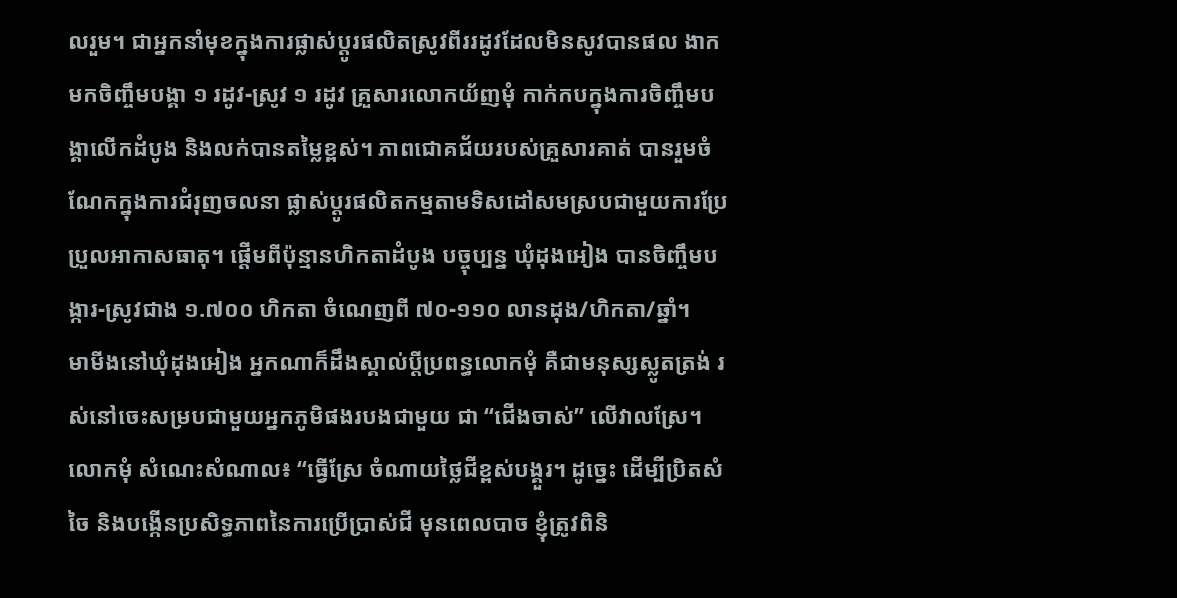លរួម។ ជាអ្នកនាំមុខក្នុងការផ្លាស់ប្តូរផលិតស្រូវពីររដូវដែលមិនសូវបានផល ងាកមកចិញ្ចឹមបង្គា ១ រដូវ-ស្រូវ ១ រដូវ គ្រួសារលោកយ័ញមុំ កាក់កបក្នុងការចិញ្ចឹមបង្គាលើកដំបូង និងលក់បានតម្លៃខ្ពស់។ ភាពជោគជ័យរបស់គ្រួសារគាត់ បានរួមចំណែកក្នុងការជំរុញចលនា ផ្លាស់ប្តូរផលិតកម្មតាមទិសដៅសមស្របជាមួយការប្រែប្រួលអាកាសធាតុ។ ផ្តើមពីប៉ុន្មានហិកតាដំបូង បច្ចុប្បន្ន ឃុំដុងអៀង បានចិញ្ចឹមបង្ការ-ស្រូវជាង ១.៧០០ ហិកតា ចំណេញពី ៧០-១១០ លានដុង/ហិកតា/ឆ្នាំ។
មាមីងនៅឃុំដុងអៀង អ្នកណាក៏ដឹងស្គាល់ប្តីប្រពន្ធលោកមុំ គឺជាមនុស្សស្លូតត្រង់ រស់នៅចេះសម្របជាមួយអ្នកភូមិផងរបងជាមួយ ជា “ជើងចាស់” លើវាលស្រែ។ លោកមុំ សំណេះសំណាល៖ “ធ្វើស្រែ ចំណាយថ្លៃជីខ្ពស់បង្គួរ។ ដូច្នេះ ដើម្បីប្រិតសំចៃ និងបង្កើនប្រសិទ្ធភាពនៃការប្រើប្រាស់ជី មុនពេលបាច ខ្ញុំត្រូវពិនិ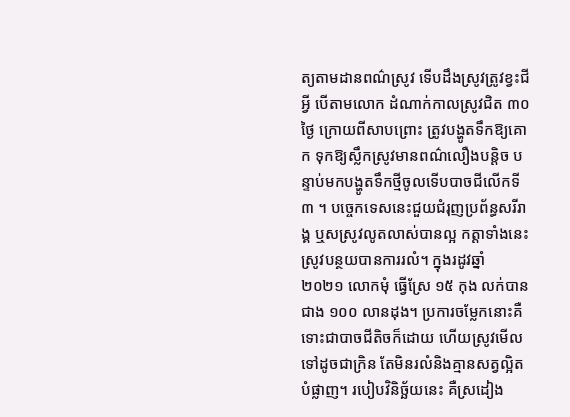ត្យតាមដានពណ៌ស្រូវ ទើបដឹងស្រូវត្រូវខ្វះជីអី្វ បើតាមលោក ដំណាក់កាលស្រូវជិត ៣០ ថ្ងៃ ក្រោយពីសាបព្រោះ ត្រូវបង្ហូតទឹកឱ្យគោក ទុកឱ្យស្លឹកស្រូវមានពណ៌លឿងបន្តិច បន្ទាប់មកបង្ហូតទឹកថ្មីចូលទើបបាចជីលើកទី ៣ ។ បច្ចេកទេសនេះជួយជំរុញប្រព័ន្ធសរីរាង្គ ឬសស្រូវលូតលាស់បានល្អ កត្តាទាំងនេះ ស្រូវបន្ថយបានការរលំ។ ក្នុងរដូវឆ្នាំ ២០២១ លោកមុំ ធ្វើស្រែ ១៥ កុង លក់បានជាង ១០០ លានដុង។ ប្រការចម្លែកនោះគឺ ទោះជាបាចជីតិចក៏ដោយ ហើយស្រូវមើលទៅដូចជាក្រិន តែមិនរលំនិងគ្មានសត្វល្អិតបំផ្លាញ។ របៀបវិនិច្ឆ័យនេះ គឺស្រដៀង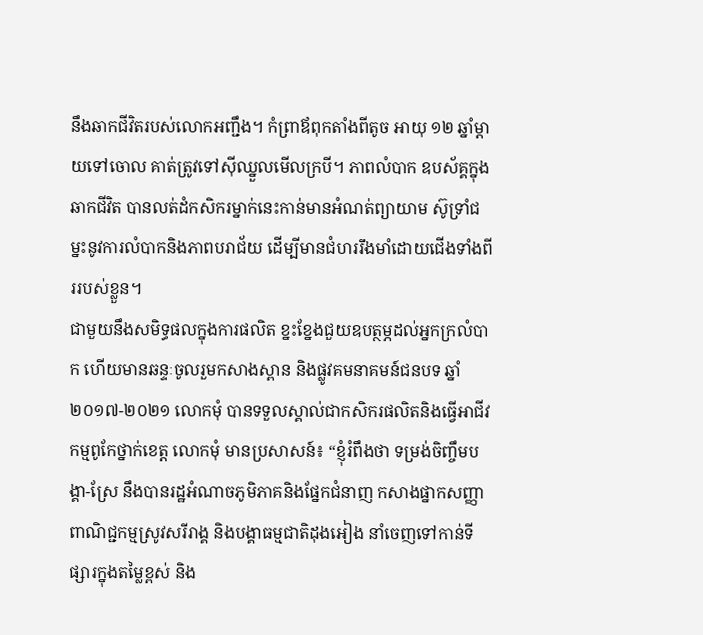នឹងឆាកជីវិតរបស់លោកអញ្ជឹង។ កំព្រាឪពុកតាំងពីតូច អាយុ ១២ ឆ្នាំម្តាយទៅចោល គាត់ត្រូវទៅស៊ីឈ្នួលមើលក្របី។ ភាពលំបាក ឧបស័គ្គក្នុងឆាកជីវិត បានលត់ដំកសិករម្នាក់នេះកាន់មានអំណត់ព្យាយាម ស៊ូទ្រាំជម្នះនូវការលំបាកនិងភាពបរាជ័យ ដើម្បីមានជំហររឹងមាំដោយជើងទាំងពីររបស់ខ្លួន។
ជាមួយនឹងសមិទ្ធផលក្នុងការផលិត ខ្នះខ្នែងជួយឧបត្ថម្ភដល់អ្នកក្រលំបាក ហើយមានឆន្ទៈចូលរួមកសាងស្ពាន និងផ្លូវគមនាគមន៍ជនបទ ឆ្នាំ ២០១៧-២០២១ លោកមុំ បានទទួលស្គាល់ជាកសិករផលិតនិងធ្វើអាជីវកម្មពូកែថ្នាក់ខេត្ត លោកមុំ មានប្រសាសន៍៖ “ខ្ញុំរំពឹងថា ទម្រង់ចិញ្ចឹមបង្គា-ស្រែ នឹងបានរដ្ឋអំណាចភូមិភាគនិងផ្នែកជំនាញ កសាងផ្នាកសញ្ញាពាណិជ្ជកម្មស្រូវសរីរាង្គ និងបង្គាធម្មជាតិដុងអៀង នាំចេញទៅកាន់ទីផ្សារក្នុងតម្លៃខ្ពស់ និង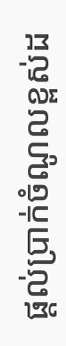ផ្ដល់ប្រាក់ចំណូលខ្ពស់ដ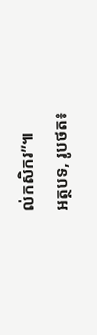ល់កសិករ”៕
អត្ថបទ, រូបថត៖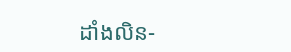ដាំងលិន-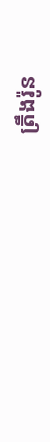ត្រឹងរ៉ូន